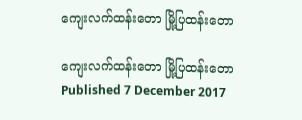ကျေးလက်ထန်းတော မြို့ပြထန်းတော

ကျေးလက်ထန်းတော မြို့ပြထန်းတော
Published 7 December 2017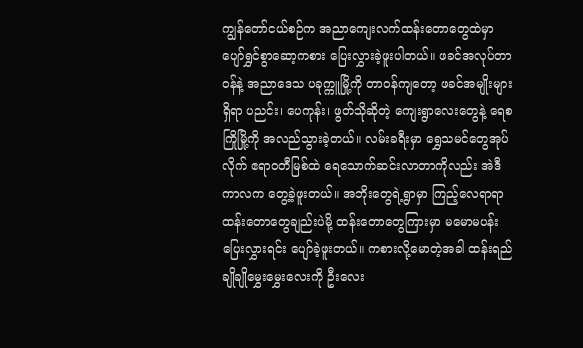ကျွန်တော်ငယ်စဉ်က အညာကျေးလက်ထန်းတောတွေထဲမှာ ပျော်ရွှင်စွာဆော့ကစား ပြေးလွှားခဲ့ဖူးပါတယ်။ ဖခင်အလုပ်တာဝန်နဲ့ အညာဒေသ ပခုက္ကူမြို့ကို တာဝန်ကျတော့ ဖခင်အမျိုးများရှိရာ ပညင်း၊ ပေကုန်း၊ ဖွတ်သိုဆိုတဲ့ ကျေးရွာလေးတွေနဲ့ ရေစကြိုမြို့ကို အလည်သွားခဲ့တယ်။ လမ်းခရီးမှာ ရွှေသမင်တွေအုပ်လိုက် ဧရာဝတီမြစ်ထဲ ရေသောက်ဆင်းလာတာကိုလည်း အဲဒီကာလက တွေ့ခဲ့ဖူးတယ်။ အဘိုးတွေရဲ့ရွာမှာ ကြည့်လေရာရာ ထန်းတောတွေချည်းပဲမို့ ထန်းတောတွေကြားမှာ မမောမပန်းပြေးလွှားရင်း ပျော်ခဲ့ဖူးတယ်။ ကစားလို့မောတဲ့အခါ ထန်းရည်ချိုချိုမွှေးမွှေးလေးကို ဦးလေး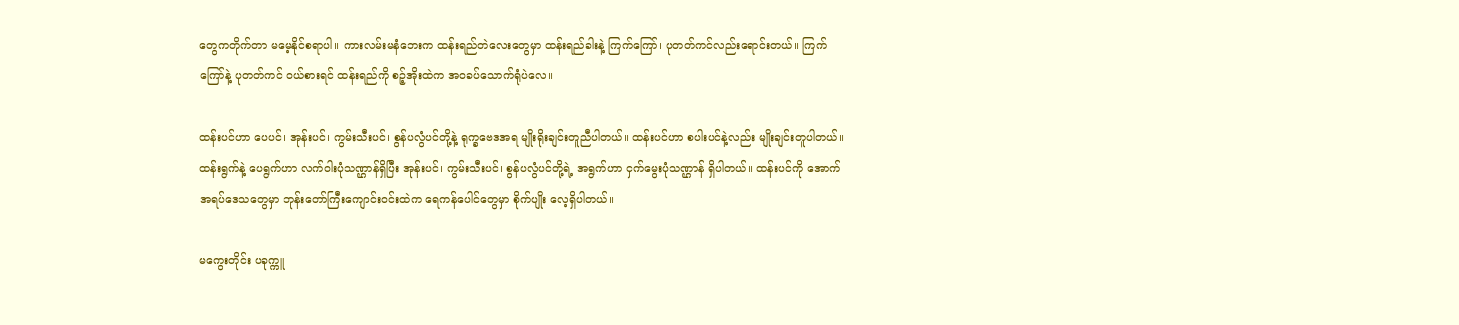တွေကတိုက်တာ မမေ့နိုင်စရာပါ။ ကားလမ်းမနံဘေးက ထန်းရည်တဲလေးတွေမှာ ထန်းရည်ခါးနဲ့ ကြက်ကြော်၊ ပုတတ်ကင်လည်းရောင်းတယ်။ ကြက်ကြော်နဲ့ ပုတတ်ကင် ဝယ်စားရင် ထန်းရည်ကို စဉ့်အိုးထဲက အဝခပ်သောက်ရုံပဲလေ။

ထန်းပင်ဟာ ပေပင်၊ အုန်းပင်၊ ကွမ်းသီးပင်၊ စွန်ပလွံပင်တို့နဲ့ ရုက္ခဗေဒအရ မျိုးရိုးချင်းတူညီပါတယ်။ ထန်းပင်ဟာ စပါးပင်နဲ့လည်း မျိုးချင်းတူပါတယ်။ ထန်းရွက်နဲ့ ပေရွက်ဟာ လက်ဝါးပုံသဏ္ဌာန်ရှိပြီး အုန်းပင်၊ ကွမ်းသီးပင်၊ စွန်ပလွံပင်တို့ရဲ့ အရွက်ဟာ ငှက်မွေးပုံသဏ္ဌာန် ရှိပါတယ်။ ထန်းပင်ကို အောက်အရပ်ဒေသတွေမှာ ဘုန်းတော်ကြီးကျောင်းဝင်းထဲက ရေကန်ပေါင်တွေမှာ စိုက်ပျိုး လေ့ရှိပါတယ်။

မကွေးတိုင်း ပခုက္ကူ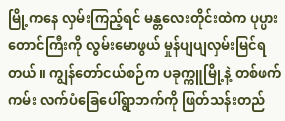မြို့ကနေ လှမ်းကြည့်ရင် မန္တလေးတိုင်းထဲက ပုပ္ပားတောင်ကြီးကို လွမ်းမောဖွယ် မှုန်ပျပျလှမ်းမြင်ရတယ်။ ကျွန်တော်ငယ်စဉ်က ပခုက္ကူမြို့နဲ့ တစ်ဖက်ကမ်း လက်ပံခြေပေါ်ရွာဘက်ကို ဖြတ်သန်းတည်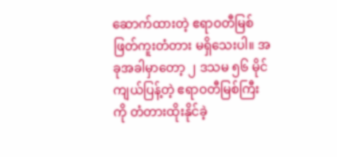ဆောက်ထားတဲ့ ဧရာဝတီမြစ်ဖြတ်ကူးတံတား မရှိသေးပါ။ အခုအခါမှာတော့ ၂ ဒသမ ၅၆ မိုင်ကျယ်ပြန့်တဲ့ ဧရာဝတီမြစ်ကြီးကို တံတားထိုးနိုင်ခဲ့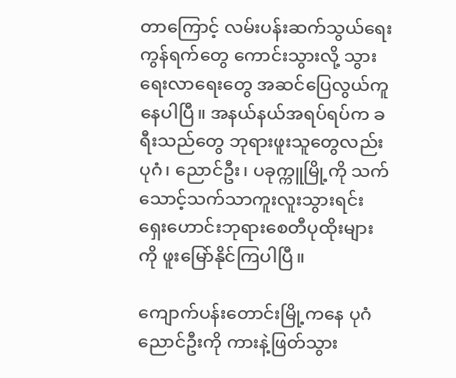တာကြောင့် လမ်းပန်းဆက်သွယ်ရေးကွန်ရက်တွေ ကောင်းသွားလို့ သွားရေးလာရေးတွေ အဆင်ပြေလွယ်ကူနေပါပြီ။ အနယ်နယ်အရပ်ရပ်က ခရီးသည်တွေ ဘုရားဖူးသူတွေလည်း ပုဂံ၊ ညောင်ဦး၊ ပခုက္ကူမြို့ကို သက်သောင့်သက်သာကူးလူးသွားရင်း ရှေးဟောင်းဘုရားစေတီပုထိုးများကို ဖူးမြော်နိုင်ကြပါပြီ။

ကျောက်ပန်းတောင်းမြို့ကနေ ပုဂံညောင်ဦးကို ကားနဲ့ဖြတ်သွား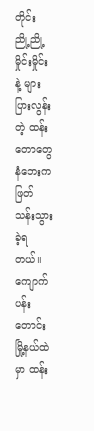တိုင်း ညို့ညို့မှိုင်းမှိုင်းနဲ့ များပြားလွန်းတဲ့ ထန်းတောတွေ နံဘေးက ဖြတ်သန်းသွားခဲ့ရတယ်။ ကျောက်ပန်းတောင်းမြို့နယ်ထဲမှာ ထန်း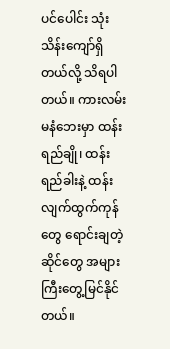ပင်ပေါင်း သုံးသိန်းကျော်ရှိတယ်လို့ သိရပါတယ်။ ကားလမ်းမနံဘေးမှာ ထန်းရည်ချို၊ ထန်းရည်ခါးနဲ့ ထန်းလျက်ထွက်ကုန်တွေ ရောင်းချတဲ့ဆိုင်တွေ အများကြီးတွေ့မြင်နိုင်တယ်။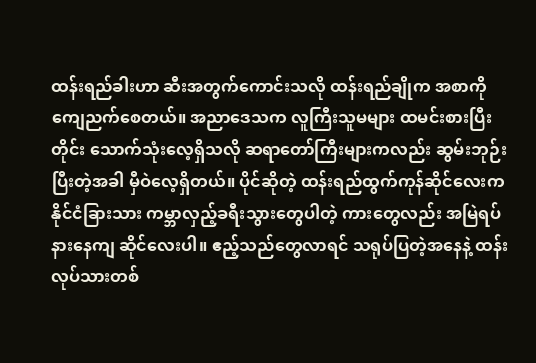ထန်းရည်ခါးဟာ ဆီးအတွက်ကောင်းသလို ထန်းရည်ချိုက အစာကို ကျေညက်စေတယ်။ အညာဒေသက လူကြီးသူမများ ထမင်းစားပြီးတိုင်း သောက်သုံးလေ့ရှိသလို ဆရာတော်ကြီးများကလည်း ဆွမ်းဘုဉ်းပြီးတဲ့အခါ မှီဝဲလေ့ရှိတယ်။ ပိုင်ဆိုတဲ့ ထန်းရည်ထွက်ကုန်ဆိုင်လေးက နိုင်ငံခြားသား ကမ္ဘာလှည့်ခရီးသွားတွေပါတဲ့ ကားတွေလည်း အမြဲရပ်နားနေကျ ဆိုင်လေးပါ။ ဧည့်သည်တွေလာရင် သရုပ်ပြတဲ့အနေနဲ့ ထန်းလုပ်သားတစ်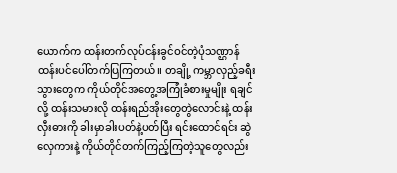ယောက်က ထန်းတက်လုပ်ငန်းခွင်ဝင်တဲ့ပုံသဏ္ဌာန် ထန်းပင်ပေါ်တက်ပြကြတယ်။ တချို့ ကမ္ဘာလှည့်ခရီးသွားတွေက ကိုယ်တိုင်အတွေ့အကြုံခံစားမှုမျိုး ရချင်လို့ ထန်းသမားလို ထန်းရည်အိုးတွေတွဲလောင်းနဲ့ ထန်းလှီးဓားကို ခါးမှာခါးပတ်နဲ့ပတ်ပြီး ရင်းထောင်ရင်း ဆွဲလှေကားနဲ့ ကိုယ်တိုင်တက်ကြည့်ကြတဲ့သူတွေလည်း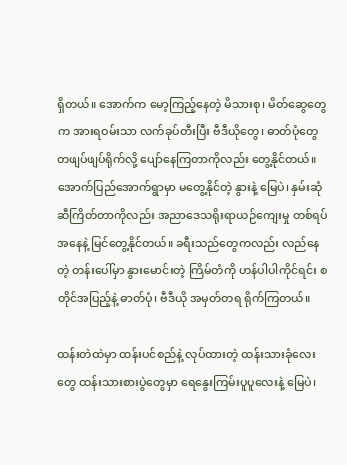ရှိတယ်။ အောက်က မော့ကြည့်နေတဲ့ မိသားစု၊ မိတ်ဆွေတွေက အားရဝမ်းသာ လက်ခုပ်တီးပြီး ဗီဒီယိုတွေ၊ ဓာတ်ပုံတွေ တဖျပ်ဖျပ်ရိုက်လို့ ပျော်နေကြတာကိုလည်း တွေ့နိုင်တယ်။ အောက်ပြည်အောက်ရွာမှာ မတွေ့နိုင်တဲ့ နွားနဲ့ မြေပဲ၊ နှမ်းဆုံဆီကြိတ်တာကိုလည်း အညာဒေသရိုးရာယဉ်ကျေးမှု တစ်ရပ်အနေနဲ့ မြင်တွေ့နိုင်တယ်။ ခရီးသည်တွေကလည်း လည်နေတဲ့ တန်းပေါ်မှာ နွားမောင်းတဲ့ ကြိမ်တံကို ဟန်ပါပါကိုင်ရင်း စတိုင်အပြည့်နဲ့ ဓာတ်ပုံ၊ ဗီဒီယို အမှတ်တရ ရိုက်ကြတယ်။

ထန်းတဲထဲမှာ ထန်းပင်စည်နဲ့ လုပ်ထားတဲ့ ထန်းသားခုံလေးတွေ ထန်းသားစားပွဲတွေမှာ ရေနွေးကြမ်းပူပူလေးနဲ့ မြေပဲ၊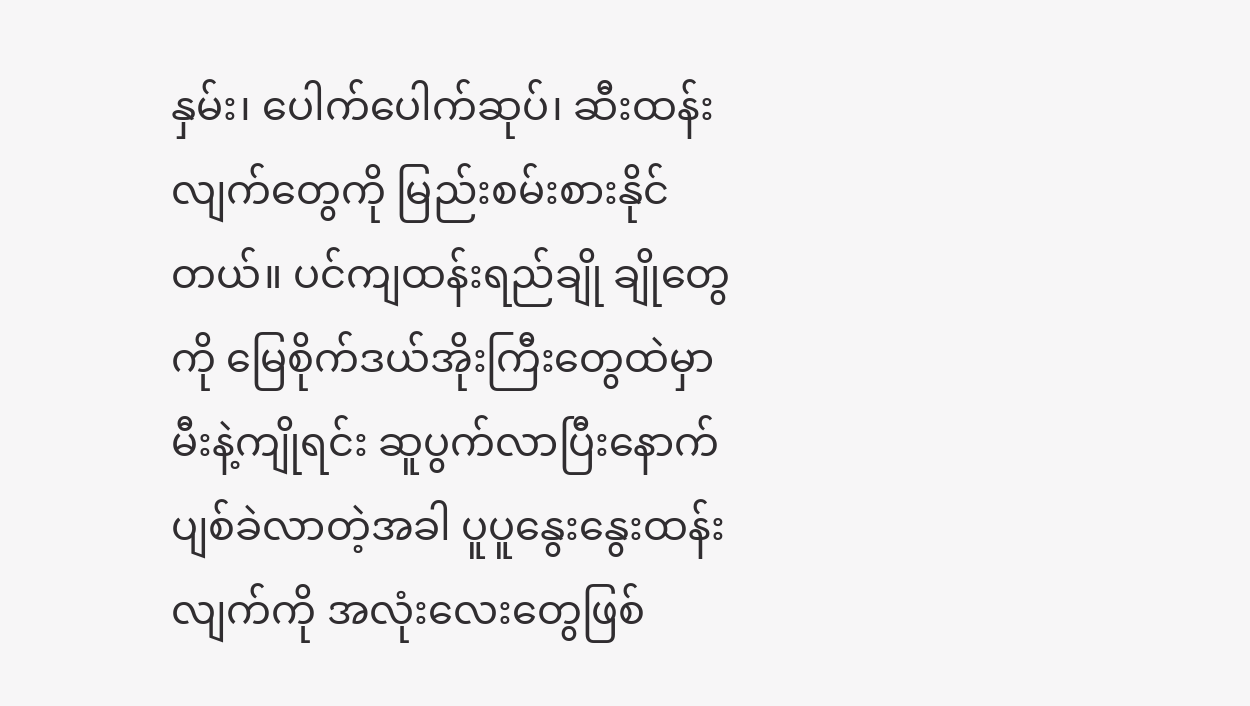နှမ်း၊ ပေါက်ပေါက်ဆုပ်၊ ဆီးထန်းလျက်တွေကို မြည်းစမ်းစားနိုင်တယ်။ ပင်ကျထန်းရည်ချို ချိုတွေကို မြေစိုက်ဒယ်အိုးကြီးတွေထဲမှာ မီးနဲ့ကျိုရင်း ဆူပွက်လာပြီးနောက် ပျစ်ခဲလာတဲ့အခါ ပူပူနွေးနွေးထန်းလျက်ကို အလုံးလေးတွေဖြစ်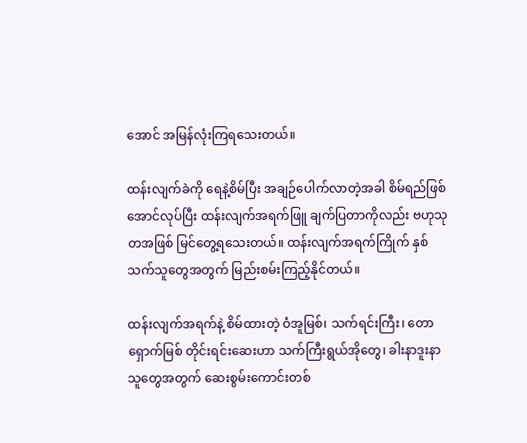အောင် အမြန်လုံးကြရသေးတယ်။

ထန်းလျက်ခဲကို ရေနဲ့စိမ်ပြီး အချဉ်ပေါက်လာတဲ့အခါ စိမ်ရည်ဖြစ်အောင်လုပ်ပြီး ထန်းလျက်အရက်ဖြူ ချက်ပြတာကိုလည်း ဗဟုသုတအဖြစ် မြင်တွေ့ရသေးတယ်။ ထန်းလျက်အရက်ကြိုက် နှစ်သက်သူတွေအတွက် မြည်းစမ်းကြည့်နိုင်တယ်။

ထန်းလျက်အရက်နဲ့ စိမ်ထားတဲ့ ဝံအူမြစ်၊ သက်ရင်းကြီး၊ တောရှောက်မြစ် တိုင်းရင်းဆေးဟာ သက်ကြီးရွယ်အိုတွေ၊ ခါးနာဒူးနာသူတွေအတွက် ဆေးစွမ်းကောင်းတစ်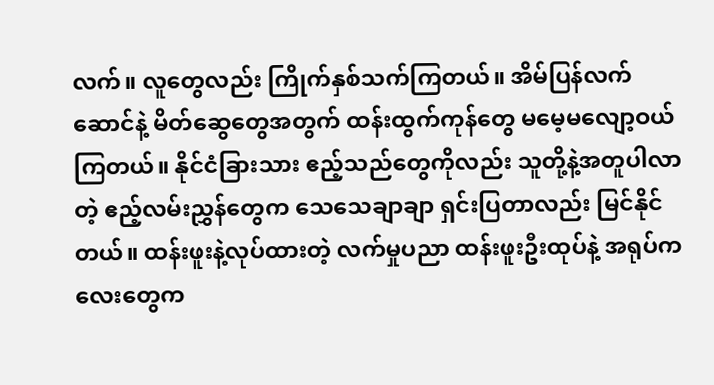လက်။ လူတွေလည်း ကြိုက်နှစ်သက်ကြတယ်။ အိမ်ပြန်လက်ဆောင်နဲ့ မိတ်ဆွေတွေအတွက် ထန်းထွက်ကုန်တွေ မမေ့မလျော့ဝယ်ကြတယ်။ နိုင်ငံခြားသား ဧည့်သည်တွေကိုလည်း သူတို့နဲ့အတူပါလာတဲ့ ဧည့်လမ်းညွှန်တွေက သေသေချာချာ ရှင်းပြတာလည်း မြင်နိုင်တယ်။ ထန်းဖူးနဲ့လုပ်ထားတဲ့ လက်မှုပညာ ထန်းဖူးဦးထုပ်နဲ့ အရုပ်ကလေးတွေက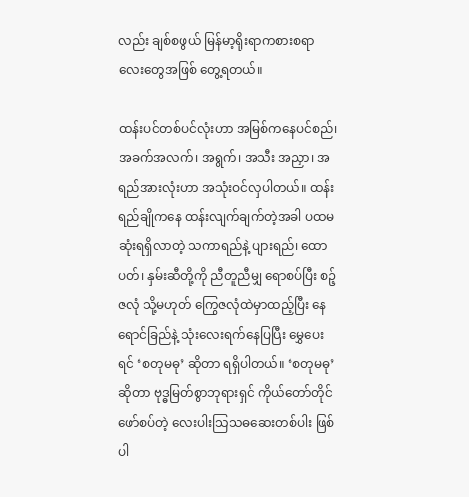လည်း ချစ်စဖွယ် မြန်မာ့ရိုးရာကစားစရာလေးတွေအဖြစ် တွေ့ရတယ်။

ထန်းပင်တစ်ပင်လုံးဟာ အမြစ်ကနေပင်စည်၊ အခက်အလက်၊ အရွက်၊ အသီး အညှာ၊ အရည်အားလုံးဟာ အသုံးဝင်လှပါတယ်။ ထန်းရည်ချိုကနေ ထန်းလျက်ချက်တဲ့အခါ ပထမဆုံးရရှိလာတဲ့ သကာရည်နဲ့ ပျားရည်၊ ထောပတ်၊ နှမ်းဆီတို့ကို ညီတူညီမျှ ရောစပ်ပြီး စဉ့်ဇလုံ သို့မဟုတ် ကြွေဇလုံထဲမှာထည့်ပြီး နေရောင်ခြည်နဲ့ သုံးလေးရက်နေပြပြီး မွှေပေးရင် ‘စတုမဓု’ ဆိုတာ ရရှိပါတယ်။ ‘စတုမဓု’  ဆိုတာ ဗုဒ္ဓမြတ်စွာဘုရားရှင် ကိုယ်တော်တိုင် ဖော်စပ်တဲ့ လေးပါးသြသဓဆေးတစ်ပါး ဖြစ်ပါ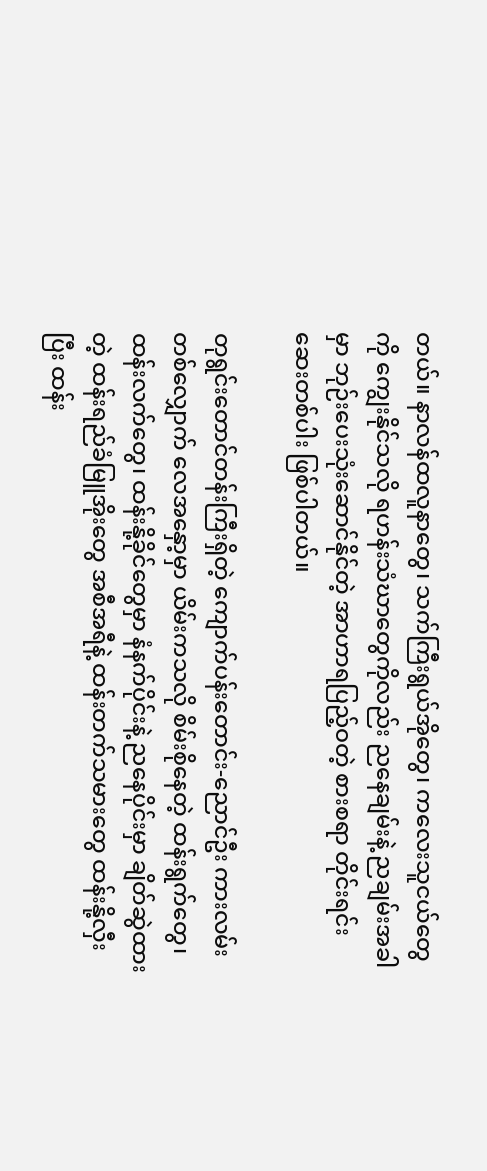တယ်။ နာလန်ထလူနာတွေ၊ သက်ကြီးရွယ်အိုတွေ၊ ကလေးသူငယ်တွေကို ကျွေးနိုင်သလို ရဟန်းသံဃာတွေကိုလည်း ညနေချမ်းနဲ့ ညချမ်းအခါမှာ ဘုဉ်းပေးသုံးဆောင်နိုင်တဲ့ အာဟာရပြည့်ဝတဲ့ စားစရာ တိုင်းရင်းဆေးတစ်ပါး ဖြစ်ပါတယ်။

တုရွင်းတောင်တန်းကြီးရှိတဲ့ ကျောက်ပန်းတောင်း-ညောင်ဦး ကားလမ်းတစ်လျှောက် လေအနှော့မှာ ယိမ်းကသလို စိမ်းစိုနေတဲ့ ထန်းရွက်တွေ၊ ထန်းလက်တွေ၊ ထန်းနို့ခိုင်တွေမှာ နံနက်ပိုင်းနဲ့ ညနေပိုင်းမှာ ချိတ်ဆွဲထားတဲ့ ထန်းရည်ခံမြူအိုးတွေ အစီအရီနဲ့ ထန်းတက်သမားတွေ ထန်းနို့လှီးပြီး ထန်း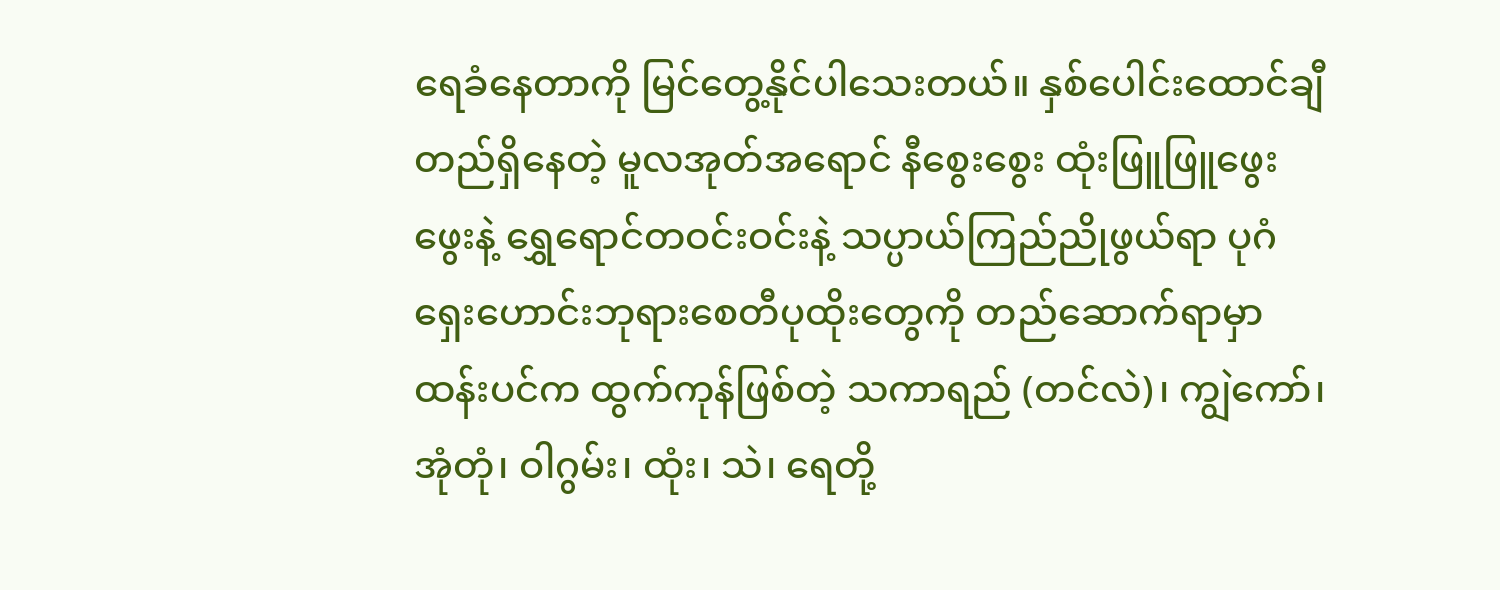ရေခံနေတာကို မြင်တွေ့နိုင်ပါသေးတယ်။ နှစ်ပေါင်းထောင်ချီ တည်ရှိနေတဲ့ မူလအုတ်အရောင် နီစွေးစွေး ထုံးဖြူဖြူဖွေးဖွေးနဲ့ ရွှေရောင်တဝင်းဝင်းနဲ့ သပ္ပာယ်ကြည်ညိုဖွယ်ရာ ပုဂံရှေးဟောင်းဘုရားစေတီပုထိုးတွေကို တည်ဆောက်ရာမှာ ထန်းပင်က ထွက်ကုန်ဖြစ်တဲ့ သကာရည် (တင်လဲ)၊ ကျွဲကော်၊ အုံတုံ၊ ဝါဂွမ်း၊ ထုံး၊ သဲ၊ ရေတို့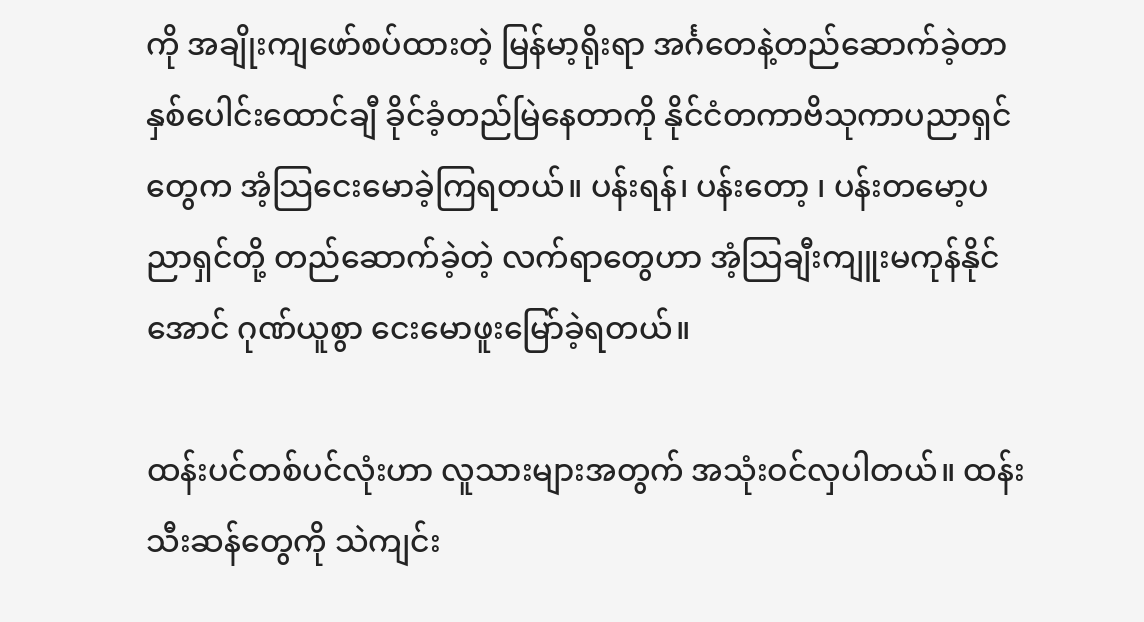ကို အချိုးကျဖော်စပ်ထားတဲ့ မြန်မာ့ရိုးရာ အင်္ဂတေနဲ့တည်ဆောက်ခဲ့တာ နှစ်ပေါင်းထောင်ချီ ခိုင်ခံ့တည်မြဲနေတာကို နိုင်ငံတကာဗိသုကာပညာရှင်တွေက အံ့သြငေးမောခဲ့ကြရတယ်။ ပန်းရန်၊ ပန်းတော့ ၊ ပန်းတမော့ပညာရှင်တို့ တည်ဆောက်ခဲ့တဲ့ လက်ရာတွေဟာ အံ့သြချီးကျူးမကုန်နိုင်အောင် ဂုဏ်ယူစွာ ငေးမောဖူးမြော်ခဲ့ရတယ်။

ထန်းပင်တစ်ပင်လုံးဟာ လူသားများအတွက် အသုံးဝင်လှပါတယ်။ ထန်းသီးဆန်တွေကို သဲကျင်း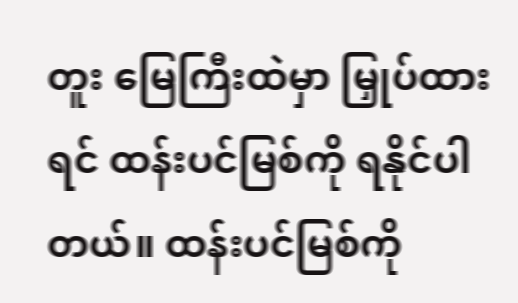တူး မြေကြီးထဲမှာ မြှုပ်ထားရင် ထန်းပင်မြစ်ကို ရနိုင်ပါတယ်။ ထန်းပင်မြစ်ကို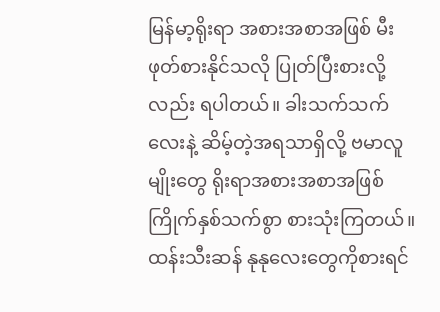မြန်မာ့ရိုးရာ အစားအစာအဖြစ် မီးဖုတ်စားနိုင်သလို ပြုတ်ပြီးစားလို့လည်း ရပါတယ်။ ခါးသက်သက်လေးနဲ့ ဆိမ့်တဲ့အရသာရှိလို့ ဗမာလူမျိုးတွေ ရိုးရာအစားအစာအဖြစ် ကြိုက်နှစ်သက်စွာ စားသုံးကြတယ်။  ထန်းသီးဆန် နုနုလေးတွေကိုစားရင်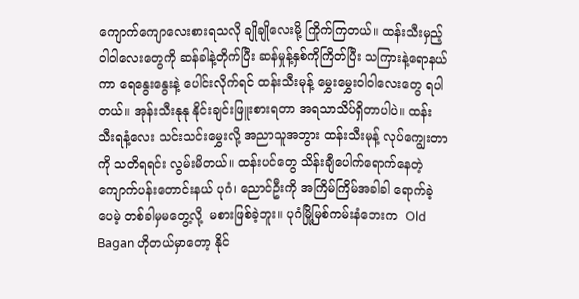ကျောက်ကျောလေးစားရသလို ချိုချိုလေးမို့ ကြိုက်ကြတယ်။ ထန်းသီးမှည့်ဝါဝါလေးတွေကို ဆန်ခါနဲ့တိုက်ပြီး ဆန်မှုန့်နှစ်ကိုကြိတ်ပြီး သကြားနဲ့ရောနယ်ကာ ရေနွေးနွေးနဲ့ ပေါင်းလိုက်ရင် ထန်းသီးမုန့် မွှေးမွှေးဝါဝါလေးတွေ ရပါတယ်။ အုန်းသီးနုနု နိုင်းချင်းဖြူးစားရတာ အရသာသိပ်ရှိတာပါပဲ။ ထန်းသီးရနံ့လေး သင်းသင်းမွှေးလို့ အညာသူအဘွား ထန်းသီးမုန့် လုပ်ကျွေးတာကို သတိရရင်း လွမ်းမိတယ်။ ထန်းပင်တွေ သိန်းချီပေါက်ရောက်နေတဲ့ ကျောက်ပန်းတောင်းနယ် ပုဂံ၊ ညောင်ဦးကို အကြိမ်ကြိမ်အခါခါ ရောက်ခဲ့ပေမဲ့ တစ်ခါမှမတွေ့လို့  မစားဖြစ်ခဲ့ဘူး။ ပုဂံမြို့မြစ်ကမ်းနံဘေးက  Old Bagan ဟိုတယ်မှာတော့ နိုင်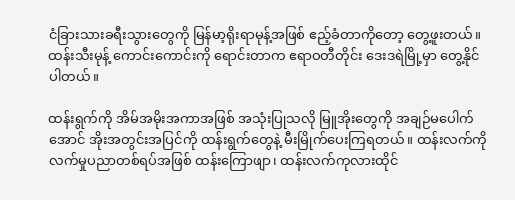ငံခြားသားခရီးသွားတွေကို မြန်မာ့ရိုးရာမုန့်အဖြစ် ဧည့်ခံတာကိုတော့ တွေ့ဖူးတယ်။ ထန်းသီးမုန့် ကောင်းကောင်းကို ရောင်းတာက ဧရာဝတီတိုင်း ဒေးဒရဲမြို့မှာ တွေ့နိုင်ပါတယ်။

ထန်းရွက်ကို အိမ်အမိုးအကာအဖြစ် အသုံးပြုသလို မြူအိုးတွေကို အချဉ်မပေါက်အောင် အိုးအတွင်းအပြင်ကို ထန်းရွက်တွေနဲ့ မီးမြိုက်ပေးကြရတယ်။ ထန်းလက်ကို လက်မှုပညာတစ်ရပ်အဖြစ် ထန်းကြောဖျာ၊ ထန်းလက်ကုလားထိုင်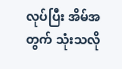လုပ်ပြီး အိမ်အတွက် သုံးသလို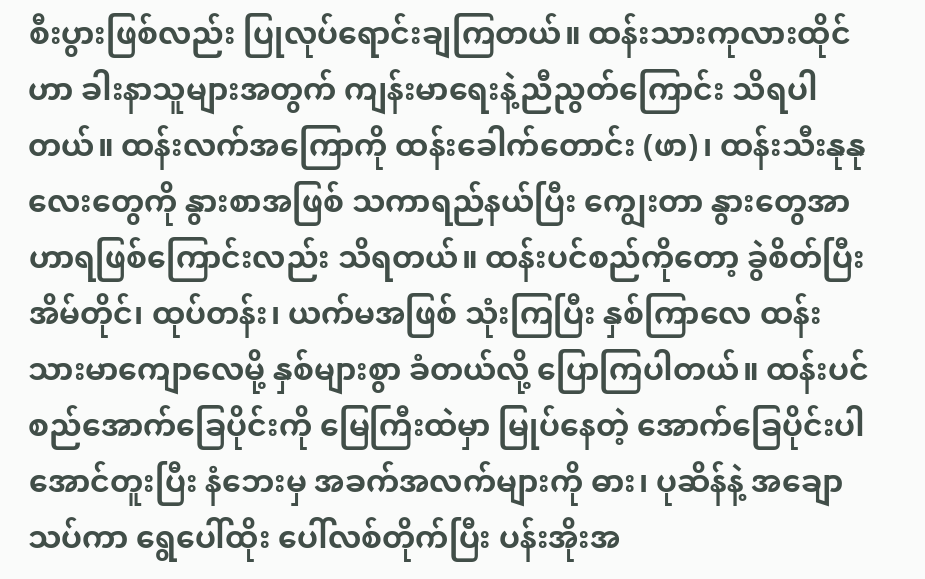စီးပွားဖြစ်လည်း ပြုလုပ်ရောင်းချကြတယ်။ ထန်းသားကုလားထိုင်ဟာ ခါးနာသူများအတွက် ကျန်းမာရေးနဲ့ညီညွတ်ကြောင်း သိရပါတယ်။ ထန်းလက်အကြောကို ထန်းခေါက်တောင်း (ဖာ)၊ ထန်းသီးနုနုလေးတွေကို နွားစာအဖြစ် သကာရည်နယ်ပြီး ကျွေးတာ နွားတွေအာဟာရဖြစ်ကြောင်းလည်း သိရတယ်။ ထန်းပင်စည်ကိုတော့ ခွဲစိတ်ပြီး အိမ်တိုင်၊ ထုပ်တန်း၊ ယက်မအဖြစ် သုံးကြပြီး နှစ်ကြာလေ ထန်းသားမာကျောလေမို့ နှစ်များစွာ ခံတယ်လို့ ပြောကြပါတယ်။ ထန်းပင်စည်အောက်ခြေပိုင်းကို မြေကြီးထဲမှာ မြုပ်နေတဲ့ အောက်ခြေပိုင်းပါအောင်တူးပြီး နံဘေးမှ အခက်အလက်များကို ဓား၊ ပုဆိန်နဲ့ အချောသပ်ကာ ရွေပေါ်ထိုး ပေါ်လစ်တိုက်ပြီး ပန်းအိုးအ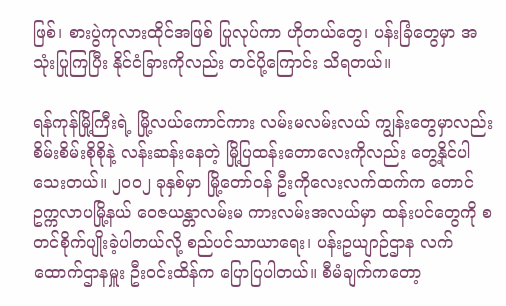ဖြစ်၊ စားပွဲကုလားထိုင်အဖြစ် ပြုလုပ်ကာ ဟိုတယ်တွေ၊ ပန်းခြံတွေမှာ အသုံးပြုကြပြီး နိုင်ငံခြားကိုလည်း တင်ပို့ကြောင်း သိရတယ်။

ရန်ကုန်မြို့ကြီးရဲ့ မြို့လယ်ကောင်ကား လမ်းမလမ်းလယ် ကျွန်းတွေမှာလည်း စိမ်းစိမ်းစိုစိုနဲ့ လန်းဆန်းနေတဲ့ မြို့ပြထန်းတောလေးကိုလည်း တွေ့နိုင်ပါသေးတယ်။ ၂၀၀၂ ခုနှစ်မှာ မြို့တော်ဝန် ဦးကိုလေးလက်ထက်က တောင်ဥက္ကလာပမြို့နယ် ဝေဇယန္တာလမ်းမ ကားလမ်းအလယ်မှာ ထန်းပင်တွေကို စတင်စိုက်ပျိုးခဲ့ပါတယ်လို့ စည်ပင်သာယာရေး၊ ပန်းဥယျာဉ်ဌာန လက်ထောက်ဌာနမှူး ဦးဝင်းထိန်က ပြောပြပါတယ်။ စီမံချက်ကတော့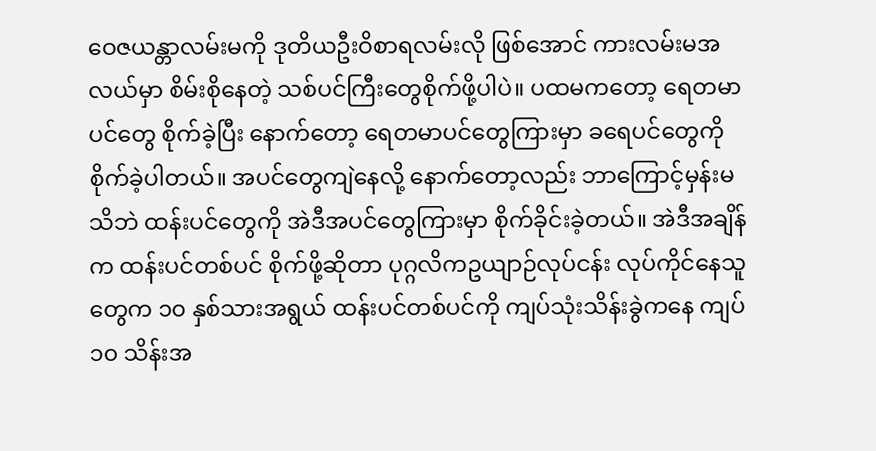ဝေဇယန္တာလမ်းမကို ဒုတိယဦးဝိစာရလမ်းလို ဖြစ်အောင် ကားလမ်းမအလယ်မှာ စိမ်းစိုနေတဲ့ သစ်ပင်ကြီးတွေစိုက်ဖို့ပါပဲ။ ပထမကတော့ ရေတမာပင်တွေ စိုက်ခဲ့ပြီး နောက်တော့ ရေတမာပင်တွေကြားမှာ ခရေပင်တွေကို စိုက်ခဲ့ပါတယ်။ အပင်တွေကျဲနေလို့ နောက်တော့လည်း ဘာကြောင့်မှန်းမသိဘဲ ထန်းပင်တွေကို အဲဒီအပင်တွေကြားမှာ စိုက်ခိုင်းခဲ့တယ်။ အဲဒီအချိန်က ထန်းပင်တစ်ပင် စိုက်ဖို့ဆိုတာ ပုဂ္ဂလိကဥယျာဉ်လုပ်ငန်း လုပ်ကိုင်နေသူတွေက ၁၀ နှစ်သားအရွယ် ထန်းပင်တစ်ပင်ကို ကျပ်သုံးသိန်းခွဲကနေ ကျပ် ၁၀ သိန်းအ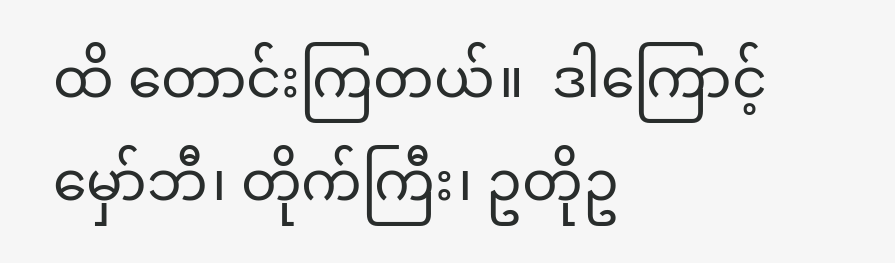ထိ တောင်းကြတယ်။  ဒါကြောင့် မှော်ဘီ၊ တိုက်ကြီး၊ ဥတိုဥ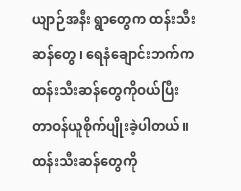ယျာဉ်အနီး ရွာတွေက ထန်းသီးဆန်တွေ၊ ရေနံချောင်းဘက်က ထန်းသီးဆန်တွေကိုဝယ်ပြီး တာဝန်ယူစိုက်ပျိုးခဲ့ပါတယ်။ ထန်းသီးဆန်တွေကို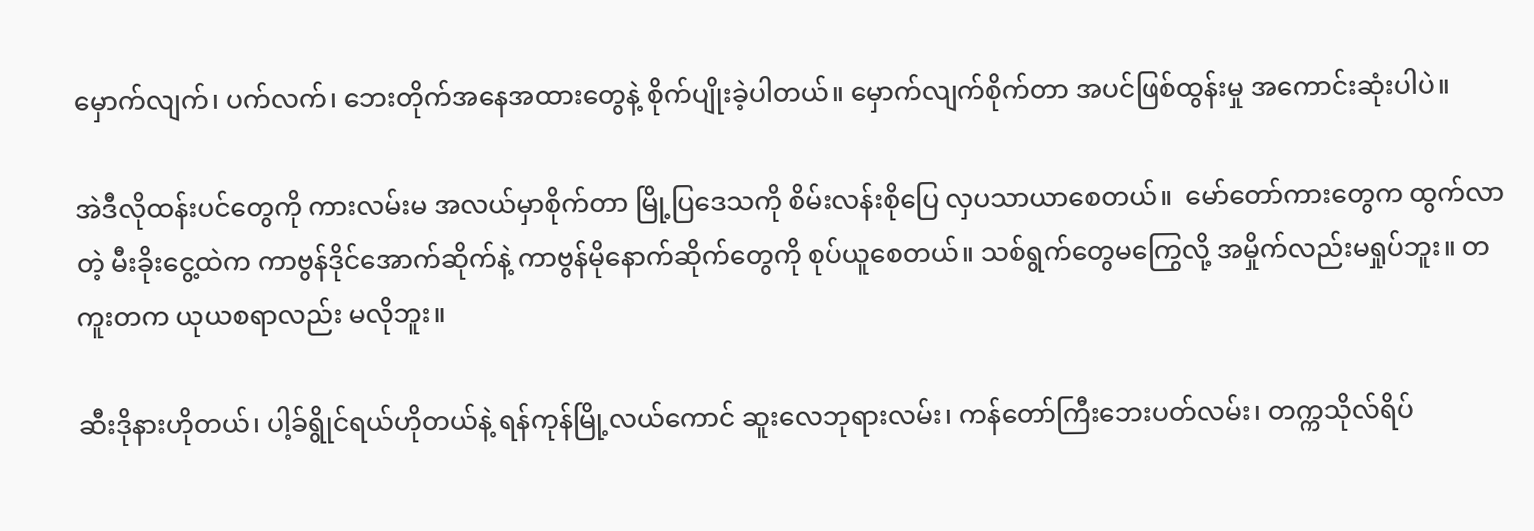မှောက်လျက်၊ ပက်လက်၊ ဘေးတိုက်အနေအထားတွေနဲ့ စိုက်ပျိုးခဲ့ပါတယ်။ မှောက်လျက်စိုက်တာ အပင်ဖြစ်ထွန်းမှု အကောင်းဆုံးပါပဲ။

အဲဒီလိုထန်းပင်တွေကို ကားလမ်းမ အလယ်မှာစိုက်တာ မြို့ပြဒေသကို စိမ်းလန်းစိုပြေ လှပသာယာစေတယ်။  မော်တော်ကားတွေက ထွက်လာတဲ့ မီးခိုးငွေ့ထဲက ကာဗွန်ဒိုင်အောက်ဆိုက်နဲ့ ကာဗွန်မိုနောက်ဆိုက်တွေကို စုပ်ယူစေတယ်။ သစ်ရွက်တွေမကြွေလို့ အမှိုက်လည်းမရှုပ်ဘူး။ တကူးတက ယုယစရာလည်း မလိုဘူး။

ဆီးဒိုနားဟိုတယ်၊ ပါ့ခ်ရွိုင်ရယ်ဟိုတယ်နဲ့ ရန်ကုန်မြို့လယ်ကောင် ဆူးလေဘုရားလမ်း၊ ကန်တော်ကြီးဘေးပတ်လမ်း၊ တက္ကသိုလ်ရိပ်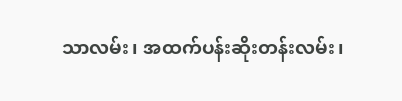သာလမ်း၊ အထက်ပန်းဆိုးတန်းလမ်း၊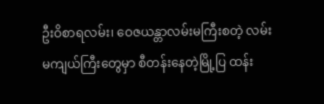ဦးဝိစာရလမ်း၊ ဝေဇယန္တာလမ်းမကြီးစတဲ့ လမ်းမကျယ်ကြီးတွေမှာ စီတန်းနေတဲ့မြို့ပြ ထန်း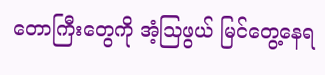တောကြီးတွေကို အံ့သြဖွယ် မြင်တွေ့နေရ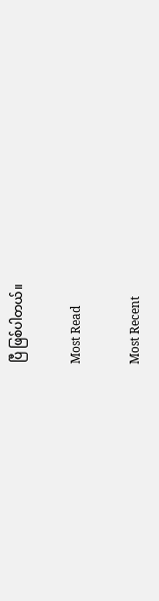ပြီ ဖြစ်ပါတယ်။

Most Read

Most Recent